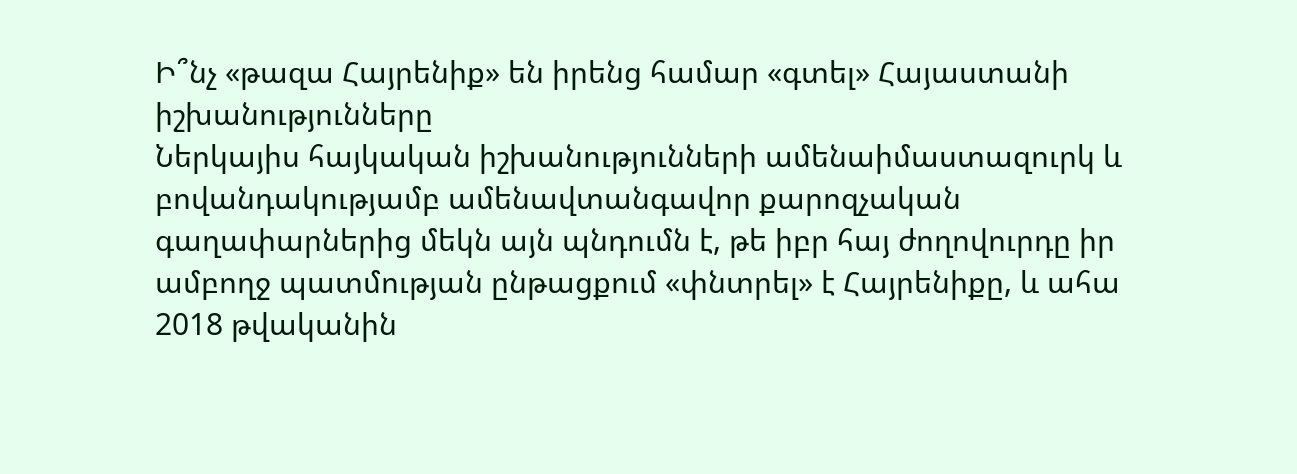Ի՞նչ «թազա Հայրենիք» են իրենց համար «գտել» Հայաստանի իշխանությունները
Ներկայիս հայկական իշխանությունների ամենաիմաստազուրկ և բովանդակությամբ ամենավտանգավոր քարոզչական գաղափարներից մեկն այն պնդումն է, թե իբր հայ ժողովուրդը իր ամբողջ պատմության ընթացքում «փնտրել» է Հայրենիքը, և ահա 2018 թվականին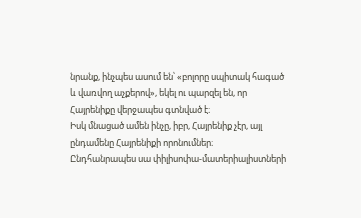նրանք, ինչպես ասում են՝ «բոլորը սպիտակ հագած և վառվող աչքերով», եկել ու պարզել են, որ Հայրենիքը վերջապես գտնված է։
Իսկ մնացած ամեն ինչը, իբր, Հայրենիք չէր, այլ ընդամենը Հայրենիքի որոնումներ։
Ընդհանրապես սա փիլիսոփա-մատերիալիստների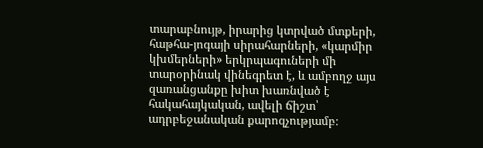տարաբնույթ, իրարից կտրված մտքերի, հաթհա-յոգայի սիրահարների, «կարմիր կխմերների» երկրպագուների մի տարօրինակ վինեգրետ է, և ամբողջ այս զառանցանքը խիտ խառնված է հակահայկական, ավելի ճիշտ՝ ադրբեջանական քարոզչությամբ։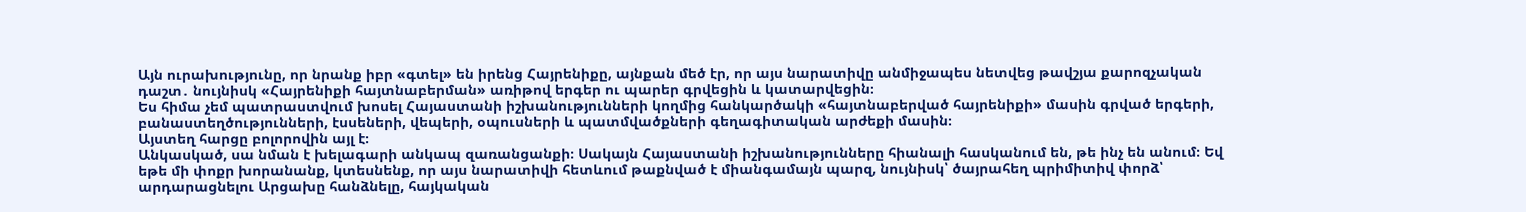Այն ուրախությունը, որ նրանք իբր «գտել» են իրենց Հայրենիքը, այնքան մեծ էր, որ այս նարատիվը անմիջապես նետվեց թավշյա քարոզչական դաշտ․ նույնիսկ «Հայրենիքի հայտնաբերման» առիթով երգեր ու պարեր գրվեցին և կատարվեցին։
Ես հիմա չեմ պատրաստվում խոսել Հայաստանի իշխանությունների կողմից հանկարծակի «հայտնաբերված հայրենիքի» մասին գրված երգերի, բանաստեղծությունների, էսսեների, վեպերի, օպուսների և պատմվածքների գեղագիտական արժեքի մասին։
Այստեղ հարցը բոլորովին այլ է։
Անկասկած, սա նման է խելագարի անկապ զառանցանքի։ Սակայն Հայաստանի իշխանությունները հիանալի հասկանում են, թե ինչ են անում։ Եվ եթե մի փոքր խորանանք, կտեսնենք, որ այս նարատիվի հետևում թաքնված է միանգամայն պարզ, նույնիսկ՝ ծայրահեղ պրիմիտիվ փորձ՝ արդարացնելու Արցախը հանձնելը, հայկական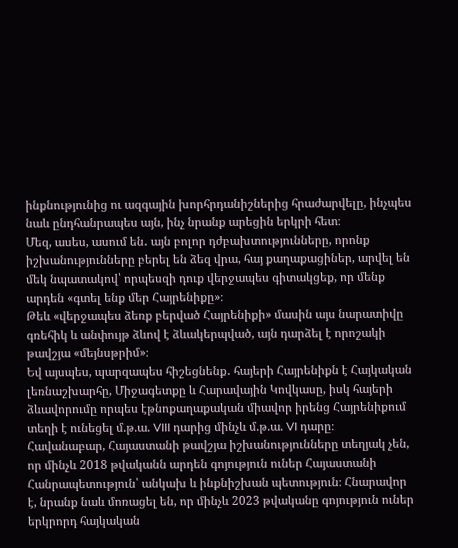ինքնությունից ու ազգային խորհրդանիշներից հրաժարվելը, ինչպես նաև ընդհանրապես այն, ինչ նրանք արեցին երկրի հետ։
Մեզ, ասես, ասում են․ այն բոլոր դժբախտությունները, որոնք իշխանությունները բերել են ձեզ վրա, հայ քաղաքացիներ, արվել են մեկ նպատակով՝ որպեսզի դուք վերջապես գիտակցեք, որ մենք արդեն «գտել ենք մեր Հայրենիքը»։
Թեև «վերջապես ձեռք բերված Հայրենիքի» մասին այս նարատիվը գռեհիկ և անփույթ ձևով է ձևակերպված, այն դարձել է որոշակի թավշյա «մեյնսթրիմ»։
Եվ այսպես, պարզապես հիշեցնենք․ հայերի Հայրենիքն է Հայկական լեռնաշխարհը, Միջագետքը և Հարավային Կովկասը, իսկ հայերի ձևավորումը որպես էթնոքաղաքական միավոր իրենց Հայրենիքում տեղի է ունեցել մ.թ.ա. VIII դարից մինչև մ.թ.ա. VI դարը։
Հավանաբար, Հայաստանի թավշյա իշխանությունները տեղյակ չեն, որ մինչև 2018 թվականն արդեն գոյություն ուներ Հայաստանի Հանրապետություն՝ անկախ և ինքնիշխան պետություն։ Հնարավոր է, նրանք նաև մոռացել են, որ մինչև 2023 թվականը գոյություն ուներ երկրորդ հայկական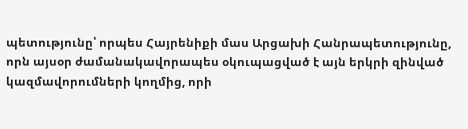պետությունը՝ որպես Հայրենիքի մաս Արցախի Հանրապետությունը, որն այսօր ժամանակավորապես օկուպացված է այն երկրի զինված կազմավորումների կողմից, որի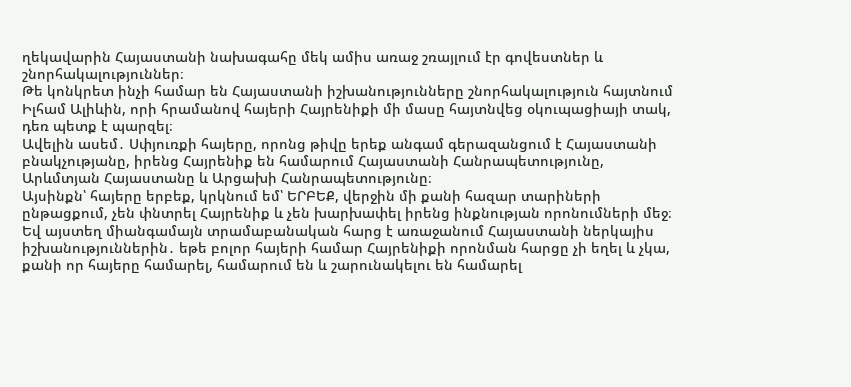ղեկավարին Հայաստանի նախագահը մեկ ամիս առաջ շռայլում էր գովեստներ և շնորհակալություններ։
Թե կոնկրետ ինչի համար են Հայաստանի իշխանությունները շնորհակալություն հայտնում Իլհամ Ալիևին, որի հրամանով հայերի Հայրենիքի մի մասը հայտնվեց օկուպացիայի տակ, դեռ պետք է պարզել։
Ավելին ասեմ․ Սփյուռքի հայերը, որոնց թիվը երեք անգամ գերազանցում է Հայաստանի բնակչությանը, իրենց Հայրենիք են համարում Հայաստանի Հանրապետությունը, Արևմտյան Հայաստանը և Արցախի Հանրապետությունը։
Այսինքն՝ հայերը երբեք, կրկնում եմ՝ ԵՐԲԵՔ, վերջին մի քանի հազար տարիների ընթացքում, չեն փնտրել Հայրենիք և չեն խարխափել իրենց ինքնության որոնումների մեջ։
Եվ այստեղ միանգամայն տրամաբանական հարց է առաջանում Հայաստանի ներկայիս իշխանություններին․ եթե բոլոր հայերի համար Հայրենիքի որոնման հարցը չի եղել և չկա, քանի որ հայերը համարել, համարում են և շարունակելու են համարել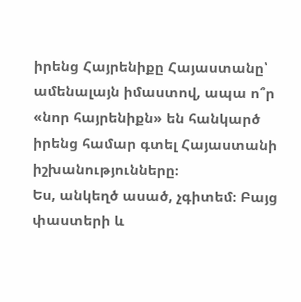իրենց Հայրենիքը Հայաստանը՝ ամենալայն իմաստով, ապա ո՞ր «նոր հայրենիքն» են հանկարծ իրենց համար գտել Հայաստանի իշխանությունները։
Ես, անկեղծ ասած, չգիտեմ։ Բայց փաստերի և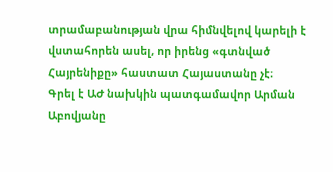տրամաբանության վրա հիմնվելով կարելի է վստահորեն ասել, որ իրենց «գտնված Հայրենիքը» հաստատ Հայաստանը չէ։
Գրել է ԱԺ նախկին պատգամավոր Արման Աբովյանը